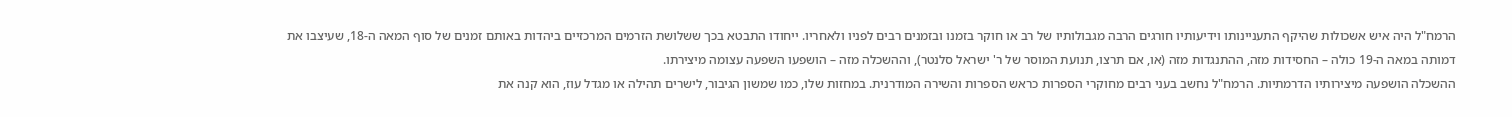הרמח"ל היה איש אשכולות שהיקף התעניינותו וידיעותיו חורגים הרבה מגבולותיו של רב או חוקר בזמנו ובזמנים רבים לפניו ולאחריו. ייחודו התבטא בכך ששלושת הזרמים המרכזיים ביהדות באותם זמנים של סוף המאה ה-18, שעיצבו את דמותה במאה ה-19 כולה – החסידות מזה, ההתנגדות מזה (או, אם תרצו, תנועת המוסר של ר' ישראל סלנטר), וההשכלה מזה – הושפעו השפעה עצומה מיצירתו.
ההשכלה הושפעה מיצירותיו הדרמתיות. הרמח"ל נחשב בעני רבים מחוקרי הספרות כראש הספרות והשירה המודרנית. במחזות שלו, כמו שמשון הגיבור, לישרים תהילה או מגדל עוז, הוא קנה את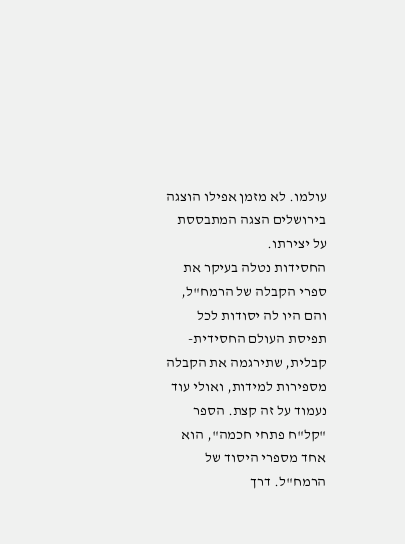עולמו. לא מזמן אפילו הוצגה בירושלים הצגה המתבססת על יצירתו.
החסידות נטלה בעיקר את ספרי הקבלה של הרמח"ל, והם היו לה יסודות לכל תפיסת העולם החסידית-קבלית, שתירגמה את הקבלה מספירות למידות, ואולי עוד נעמוד על זה קצת. הספר "קל"ח פתחי חכמה", הוא אחד מספרי היסוד של הרמח"ל. דרך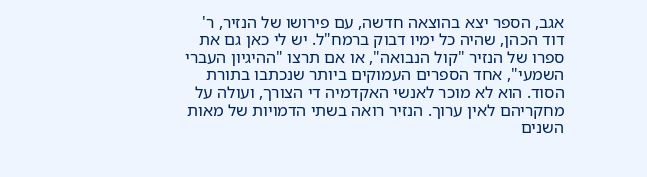אגב, הספר יצא בהוצאה חדשה, עם פירושו של הנזיר, ר' דוד הכהן, שהיה כל ימיו דבוק ברמח"ל. יש לי כאן גם את ספרו של הנזיר "קול הנבואה", או אם תרצו "ההיגיון העברי השמעי", אחד הספרים העמוקים ביותר שנכתבו בתורת הסוד. הוא לא מוכר לאנשי האקדמיה די הצורך, ועולה על מחקריהם לאין ערוך. הנזיר רואה בשתי הדמויות של מאות השנים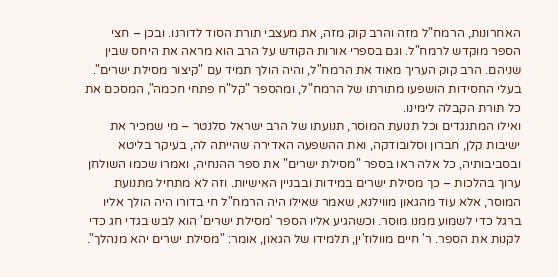האחרונות, הרמח"ל מזה והרב קוק מזה, את מעצבי תורת הסוד לדורנו. ובכן – חצי הספר מוקדש לרמח"ל. וגם בספרי אורות הקודש על הרב הוא מראה את היחס שבין שניהם. הרב קוק העריך מאוד את הרמח"ל, והיה הולך תמיד עם "קיצור מסילת ישרים". בעלי החסידות הושפעו מתורתו של הרמח"ל, ומהספר "קל"ח פתחי חכמה", המסכם את כל תורת הקבלה לימינו.
ואילו המתנגדים וכל תנועת המוסר, תנועתו של הרב ישראל סלנטר – מי שמכיר את ישיבות קלן, חברון וסלובודקה, ואת ההשפעה האדירה שהייתה לה, בעיקר בליטא ובסביבותיה, כל אלה ראו בספר "מסילת ישרים" את ספר ההנחיה, ואמרו שכמו השולחן ערוך בהלכות – כך מסילת ישרים במידות ובבניין האישיות. וזה לא מתחיל מתנועת המוסר, אלא עוד מהגאון מווילנא, שאמר שאילו היה הרמח"ל חי בדורו היה הולך אליו ברגל כדי לשמוע ממנו מוסר. וכשהגיע אליו הספר 'מסילת ישרים' הוא לבש בגדי חג כדי לקנות את הספר. ר' חיים מוולוז'ין, תלמידו של הגאון, אומר: "מסילת ישרים יהא מנהלך".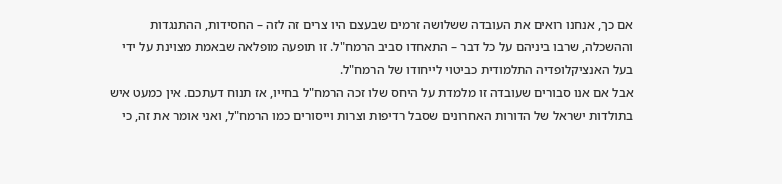אם כך, אנחנו רואים את העובדה ששלושה זרמים שבעצם היו צרים זה לזה – החסידות, ההתנגדות וההשכלה, שרבו ביניהם על כל דבר – התאחדו סביב הרמח"ל. זו תופעה מופלאה שבאמת מצוינת על ידי בעל האנציקלופדיה התלמודית כביטוי לייחודו של הרמח"ל.
אבל אם אנו סבורים שעובדה זו מלמדת על היחס שלו זכה הרמח"ל בחייו, אז תנוח דעתכם. אין כמעט איש בתולדות ישראל של הדורות האחרונים שסבל רדיפות וצרות וייסורים כמו הרמח"ל, ואני אומר את זה, כי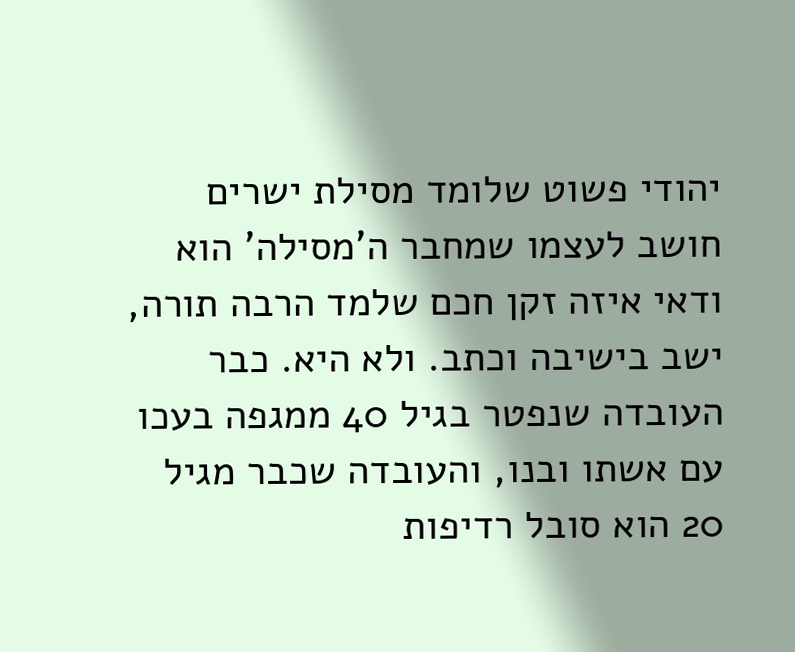יהודי פשוט שלומד מסילת ישרים חושב לעצמו שמחבר ה'מסילה' הוא ודאי איזה זקן חכם שלמד הרבה תורה, ישב בישיבה וכתב. ולא היא. כבר העובדה שנפטר בגיל 40 ממגפה בעכו עם אשתו ובנו, והעובדה שכבר מגיל 20 הוא סובל רדיפות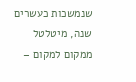שנמשכות כעשרים שנה, מיטלטל ממקום למקום –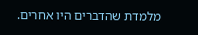מלמדת שהדברים היו אחרים.